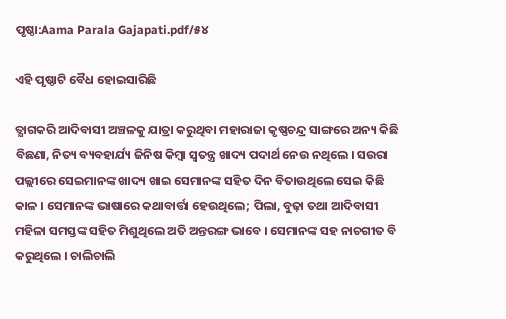ପୃଷ୍ଠା:Aama Parala Gajapati.pdf/୫୪

ଏହି ପୃଷ୍ଠାଟି ବୈଧ ହୋଇସାରିଛି

ତ୍ଯାଗକରି ଆଦିବାସୀ ଅଞ୍ଚଳକୁ ଯାତ୍ରା କରୁଥିବା ମହାରାଜା କୃଷ୍ଣଚନ୍ଦ୍ର ସାଙ୍ଗରେ ଅନ୍ୟ କିଛି ବିଛଣା, ନିତ୍ୟ ବ୍ୟବହାର୍ଯ୍ୟ ଜିନିଷ କିମ୍ବା ସ୍ୱତନ୍ତ୍ର ଖାଦ୍ୟ ପଦାର୍ଥ ନେଉ ନଥିଲେ । ସଉରା ପଲ୍ଲୀରେ ସେଇମାନଙ୍କ ଖାଦ୍ୟ ଖାଇ ସେମାନଙ୍କ ସହିତ ଦିନ ବିତାଉଥିଲେ ସେଇ କିଛି କାଳ । ସେମାନଙ୍କ ଭାଷାରେ କଥାବାର୍ତ୍ତା ହେଉଥିଲେ; ପିଲା, ବୁଢ଼ା ତଥା ଆଦିବାସୀ ମହିଳା ସମସ୍ତଙ୍କ ସହିତ ମିଶୁଥିଲେ ଅତି ଅନ୍ତରଙ୍ଗ ଭାବେ । ସେମାନଙ୍କ ସହ ନାଚଗୀତ ବି କରୁଥିଲେ । ଚାଲିଚାଲି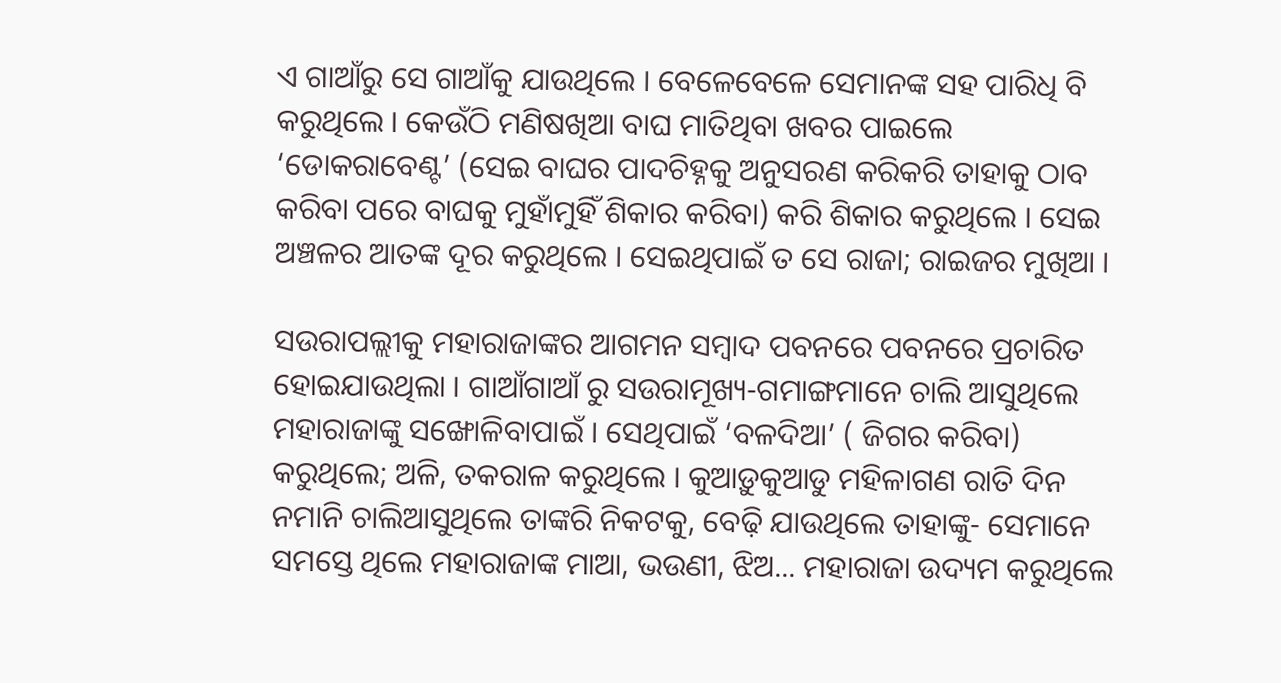ଏ ଗାଆଁରୁ ସେ ଗାଆଁକୁ ଯାଉଥିଲେ । ବେଳେବେଳେ ସେମାନଙ୍କ ସହ ପାରିଧି ବି କରୁଥିଲେ । କେଉଁଠି ମଣିଷଖିଆ ବାଘ ମାତିଥିବା ଖବର ପାଇଲେ ‘ଡୋକରାବେଣ୍ଟ’ (ସେଇ ବାଘର ପାଦଚିହ୍ନକୁ ଅନୁସରଣ କରିକରି ତାହାକୁ ଠାବ କରିବା ପରେ ବାଘକୁ ମୁହାଁମୁହିଁ ଶିକାର କରିବା) କରି ଶିକାର କରୁଥିଲେ । ସେଇ ଅଞ୍ଚଳର ଆତଙ୍କ ଦୂର କରୁଥିଲେ । ସେଇଥିପାଇଁ ତ ସେ ରାଜା; ରାଇଜର ମୁଖିଆ ।

ସଉରାପଲ୍ଲୀକୁ ମହାରାଜାଙ୍କର ଆଗମନ ସମ୍ବାଦ ପବନରେ ପବନରେ ପ୍ରଚାରିତ ହୋଇଯାଉଥିଲା । ଗାଆଁଗାଆଁ ରୁ ସଉରାମୂଖ୍ୟ-ଗମାଙ୍ଗମାନେ ଚାଲି ଆସୁଥିଲେ ମହାରାଜାଙ୍କୁ ସଙ୍ଖୋଳିବାପାଇଁ । ସେଥିପାଇଁ ‘ବଳଦିଆ’ ( ଜିଗର କରିବା) କରୁଥିଲେ; ଅଳି, ତକରାଳ କରୁଥିଲେ । କୁଆଡ଼ୁକୁଆଡୁ ମହିଳାଗଣ ରାତି ଦିନ ନମାନି ଚାଲିଆସୁଥିଲେ ତାଙ୍କରି ନିକଟକୁ, ବେଢ଼ି ଯାଉଥିଲେ ତାହାଙ୍କୁ- ସେମାନେ ସମସ୍ତେ ଥିଲେ ମହାରାଜାଙ୍କ ମାଆ, ଭଉଣୀ, ଝିଅ... ମହାରାଜା ଉଦ୍ୟମ କରୁଥିଲେ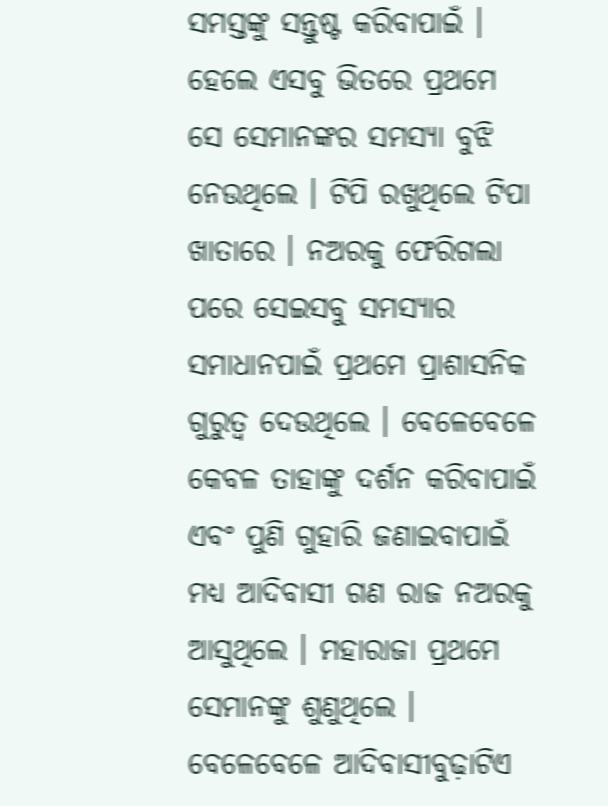ସମସ୍ତଙ୍କୁ ସନ୍ତୁଷ୍ଟ କରିବାପାଇଁ । ହେଲେ ଏସବୁ ଭିତରେ ପ୍ରଥମେ ସେ ସେମାନଙ୍କର ସମସ୍ୟା ବୁଝି ନେଉଥିଲେ । ଟିପି ରଖୁଥିଲେ ଟିପା ଖାତାରେ । ନଅରକୁ ଫେରିଗଲା ପରେ ସେଇସବୁ ସମସ୍ୟାର ସମାଧାନପାଇଁ ପ୍ରଥମେ ପ୍ରାଶାସନିକ ଗୁରୁତ୍ୱ ଦେଉଥିଲେ । ବେଳେବେଳେ କେବଳ ତାହାଙ୍କୁ ଦର୍ଶନ କରିବାପାଇଁ ଏବଂ ପୁଣି ଗୁହାରି ଜଣାଇବାପାଇଁ ମଧ୍ୟ ଆଦିବାସୀ ଗଣ ରାଜ ନଅରକୁ ଆସୁଥିଲେ । ମହାରାଜା ପ୍ରଥମେ ସେମାନଙ୍କୁ ଶୁଣୁଥିଲେ । ବେଳେବେଳେ ଆଦିବାସୀବୁଢ଼ାଟିଏ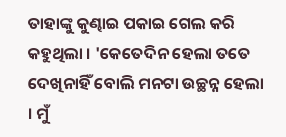ତାହାଙ୍କୁ କୁଣ୍ଢାଇ ପକାଇ ଗେଲ କରି କହୁଥିଲା । 'କେତେଦିନ ହେଲା ତତେ ଦେଖିନାହିଁ ବୋଲି ମନଟା ଉଚ୍ଛନ୍ନ ହେଲା । ମୁଁ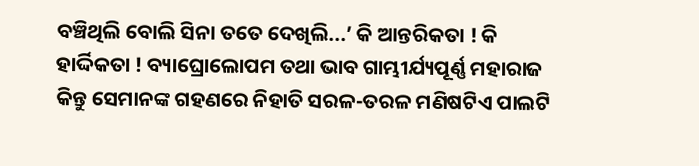ବଞ୍ଚିଥିଲି ବୋଲି ସିନା ତତେ ଦେଖିଲି...’ କି ଆନ୍ତରିକତା ! କି ହାର୍ଦ୍ଦିକତା ! ବ୍ୟାଘ୍ରୋଲୋପମ ତଥା ଭାବ ଗାମ୍ଭୀର୍ଯ୍ୟପୂର୍ଣ୍ଣ ମହାରାଜ କିନ୍ତୁ ସେମାନଙ୍କ ଗହଣରେ ନିହାତି ସରଳ-ତରଳ ମଣିଷଟିଏ ପାଲଟି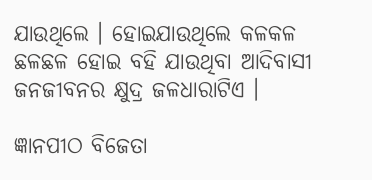ଯାଉଥିଲେ । ହୋଇଯାଉଥିଲେ କଳକଳ ଛଳଛଳ ହୋଇ ବହି ଯାଉଥିବା ଆଦିବାସୀ ଜନଜୀବନର କ୍ଷୁଦ୍ର ଜଳଧାରାଟିଏ ।

ଜ୍ଞାନପୀଠ ବିଜେତା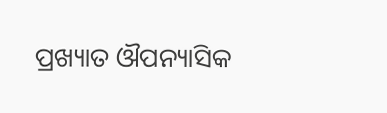ପ୍ରଖ୍ୟାତ ଔପନ୍ୟାସିକ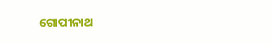ଗୋପୀନାଥ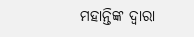ମହାନ୍ତିଙ୍କ ଦ୍ବାରା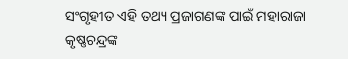ସଂଗୃହୀତ ଏହି ତଥ୍ୟ ପ୍ରଜାଗଣଙ୍କ ପାଇଁ ମହାରାଜା କୃଷ୍ଣଚନ୍ଦ୍ରଙ୍କ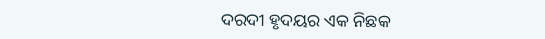ଦରଦୀ ହୃଦୟର ଏକ ନିଛକ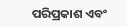ପରିପ୍ରକାଶ ଏବଂ